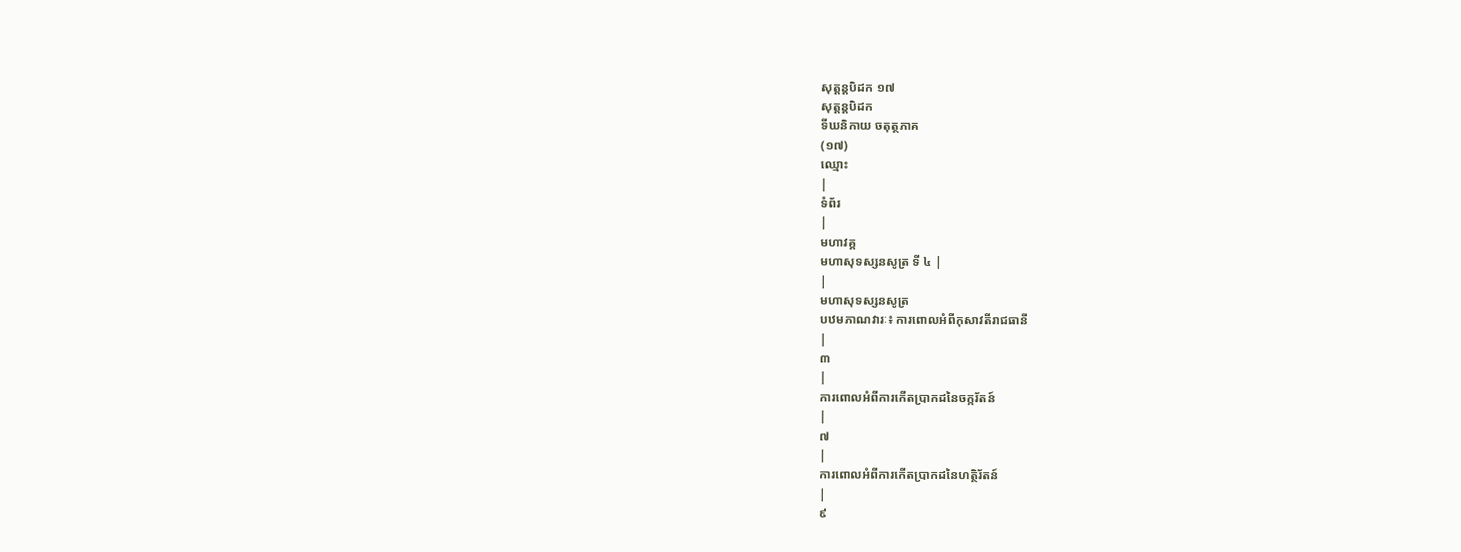សុត្តន្តបិដក ១៧
សុត្តន្តបិដក
ទីឃនិកាយ ចតុត្ថភាគ
(១៧)
ឈ្មោះ
|
ទំព័រ
|
មហាវគ្គ
មហាសុទស្សនសូត្រ ទី ៤ |
|
មហាសុទស្សនសូត្រ
បឋមភាណវារៈ៖ ការពោលអំពីកុសាវតីរាជធានី
|
៣
|
ការពោលអំពីការកើតប្រាកដនៃចក្ករ័តន៍
|
៧
|
ការពោលអំពីការកើតប្រាកដនៃហត្ថិរ័តន៍
|
៩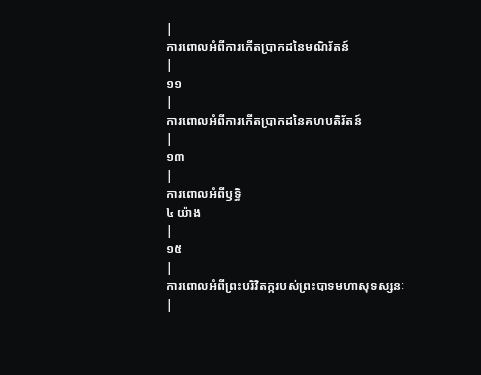|
ការពោលអំពីការកើតប្រាកដនៃមណិរ័តន៍
|
១១
|
ការពោលអំពីការកើតប្រាកដនៃគហបតិរ័តន៍
|
១៣
|
ការពោលអំពីឫទ្ធិ
៤ យ៉ាង
|
១៥
|
ការពោលអំពីព្រះបរិវិតក្ករបស់ព្រះបាទមហាសុទស្សនៈ
|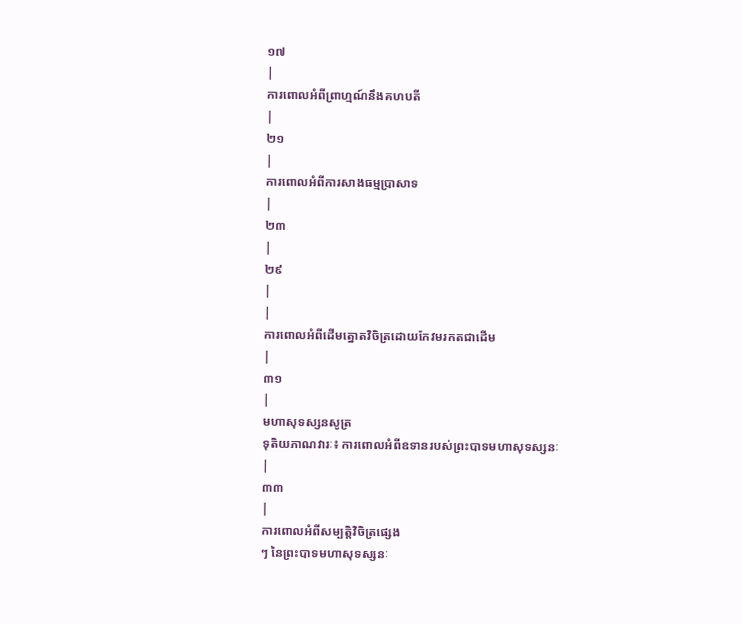១៧
|
ការពោលអំពីព្រាហ្មណ៍នឹងគហបតី
|
២១
|
ការពោលអំពីការសាងធម្មប្រាសាទ
|
២៣
|
២៩
|
|
ការពោលអំពីដើមត្នោតវិចិត្រដោយកែវមរកតជាដើម
|
៣១
|
មហាសុទស្សនសូត្រ
ទុតិយភាណវារៈ៖ ការពោលអំពីឧទានរបស់ព្រះបាទមហាសុទស្សនៈ
|
៣៣
|
ការពោលអំពីសម្បត្តិវិចិត្រផ្សេង
ៗ នៃព្រះបាទមហាសុទស្សនៈ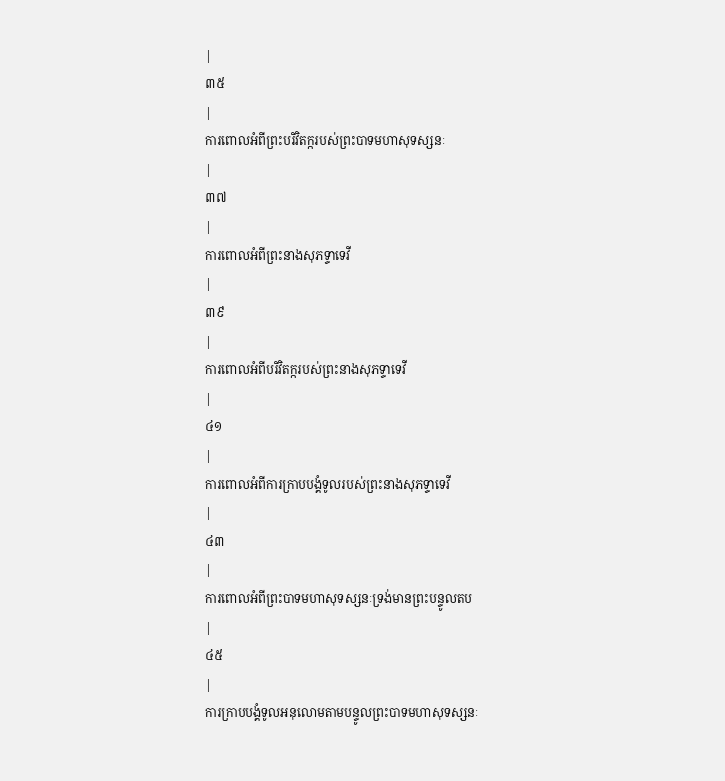|
៣៥
|
ការពោលអំពីព្រះបរិវិតក្ករបស់ព្រះបាទមហាសុទស្សនៈ
|
៣៧
|
ការពោលអំពីព្រះនាងសុភទ្ទាទេវី
|
៣៩
|
ការពោលអំពីបរិវិតក្ករបស់ព្រះនាងសុភទ្ទាទេវី
|
៤១
|
ការពោលអំពីការក្រាបបង្គំទូលរបស់ព្រះនាងសុភទ្ទាទេវី
|
៤៣
|
ការពោលអំពីព្រះបាទមហាសុទស្សនៈទ្រង់មានព្រះបន្ទូលតប
|
៤៥
|
ការក្រាបបង្គំទូលអនុលោមតាមបន្ទូលព្រះបាទមហាសុទស្សនៈ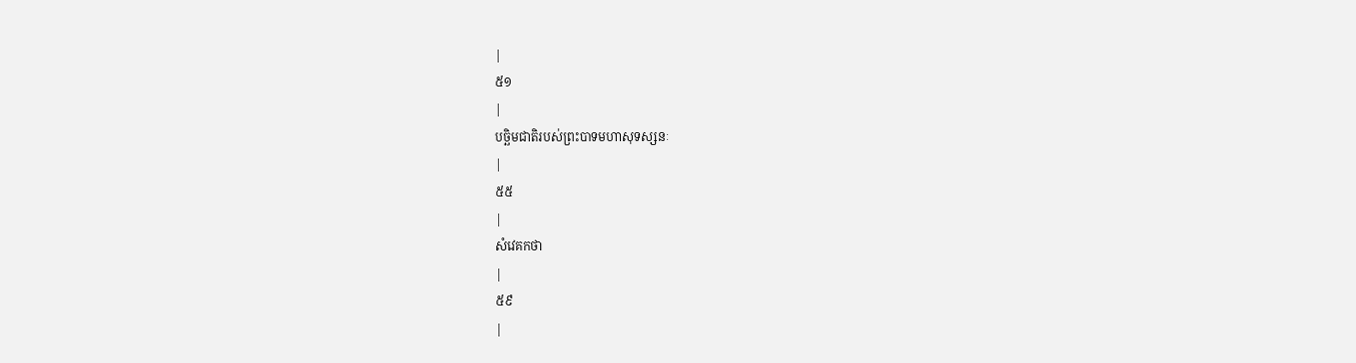|
៥១
|
បច្ឆិមជាតិរបស់ព្រះបាទមហាសុទស្សនៈ
|
៥៥
|
សំវេគកថា
|
៥៩
|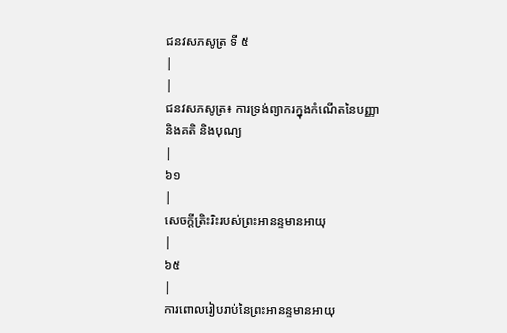ជនវសភសូត្រ ទី ៥
|
|
ជនវសភសូត្រ៖ ការទ្រង់ព្យាករក្នុងកំណើតនៃបញ្ញា
និងគតិ និងបុណ្យ
|
៦១
|
សេចក្តីត្រិះរិះរបស់ព្រះអានន្ទមានអាយុ
|
៦៥
|
ការពោលរៀបរាប់នៃព្រះអានន្ទមានអាយុ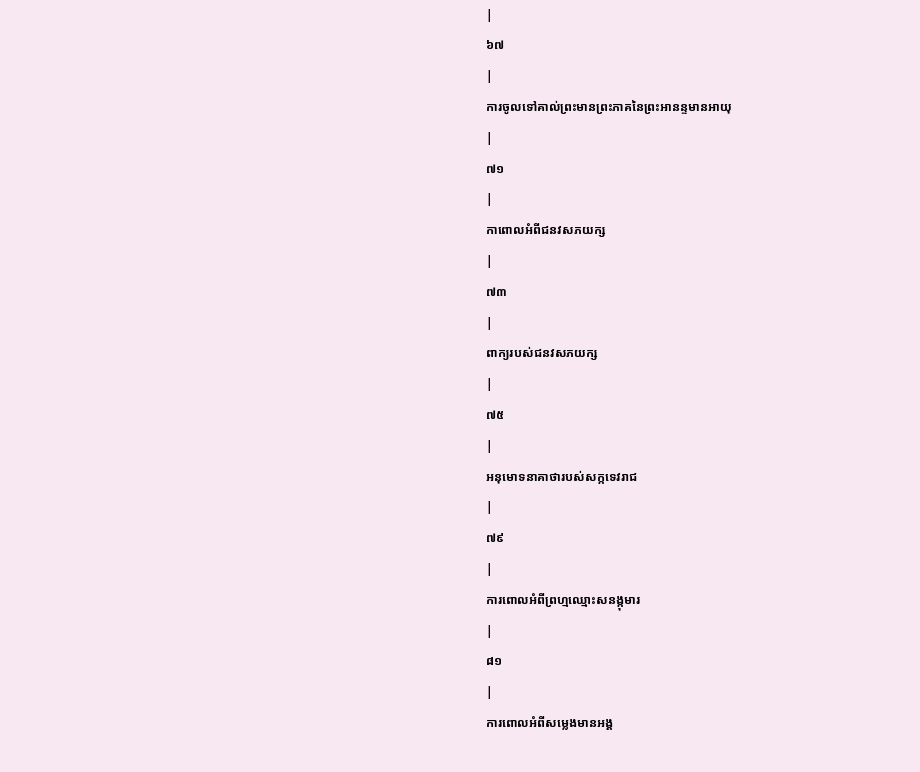|
៦៧
|
ការចូលទៅគាល់ព្រះមានព្រះភាគនៃព្រះអានន្ទមានអាយុ
|
៧១
|
កាពោលអំពីជនវសភយក្ស
|
៧៣
|
ពាក្យរបស់ជនវសភយក្ស
|
៧៥
|
អនុមោទនាគាថារបស់សក្កទេវរាជ
|
៧៩
|
ការពោលអំពីព្រហ្មឈ្មោះសនង្កុមារ
|
៨១
|
ការពោលអំពីសម្លេងមានអង្គ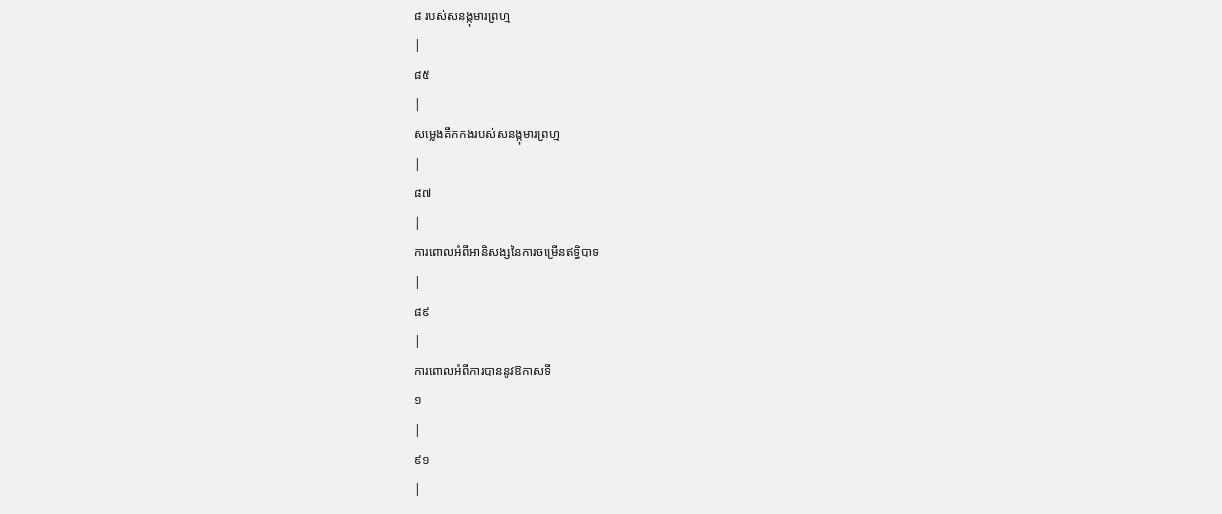៨ របស់សនង្កុមារព្រហ្ម
|
៨៥
|
សម្លេងគឹកកងរបស់សនង្កុមារព្រហ្ម
|
៨៧
|
ការពោលអំពីអានិសង្សនៃការចម្រើនឥទ្ធិបាទ
|
៨៩
|
ការពោលអំពីការបាននូវឱកាសទី
១
|
៩១
|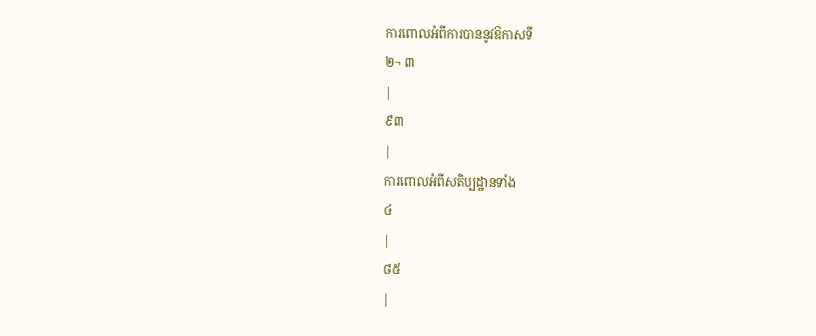ការពោលអំពីការបាននូវឱកាសទី
២¬ ៣
|
៩៣
|
ការពោលអំពីសតិប្បដ្ឋានទាំង
៤
|
៨៥
|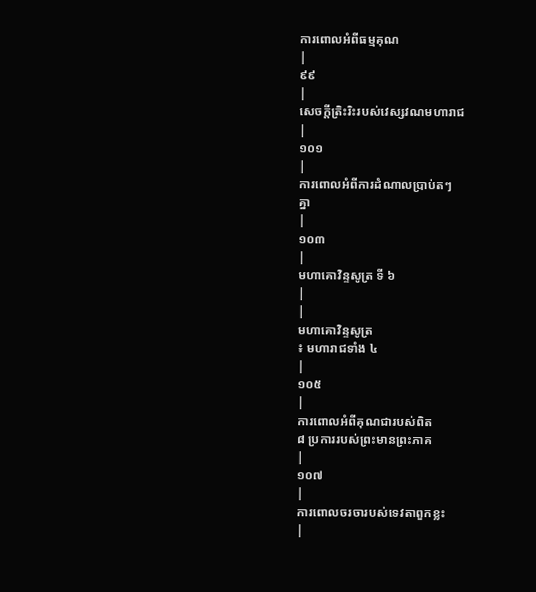ការពោលអំពីធម្មគុណ
|
៩៩
|
សេចក្តីត្រិះរិះរបស់វេស្សវណមហារាជ
|
១០១
|
ការពោលអំពីការដំណាលប្រាប់តៗ
គ្នា
|
១០៣
|
មហាគោវិន្ទសូត្រ ទី ៦
|
|
មហាគោវិន្ទសូត្រ
៖ មហារាជទាំង ៤
|
១០៥
|
ការពោលអំពីគុណជារបស់ពិត
៨ ប្រការរបស់ព្រះមានព្រះភាគ
|
១០៧
|
ការពោលចរចារបស់ទេវតាពួកខ្លះ
|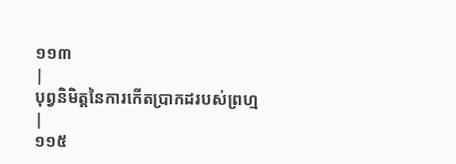១១៣
|
បុព្វនិមិត្តនៃការកើតប្រាកដរបស់ព្រហ្ម
|
១១៥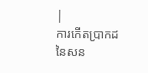|
ការកើតប្រាកដ
នៃសន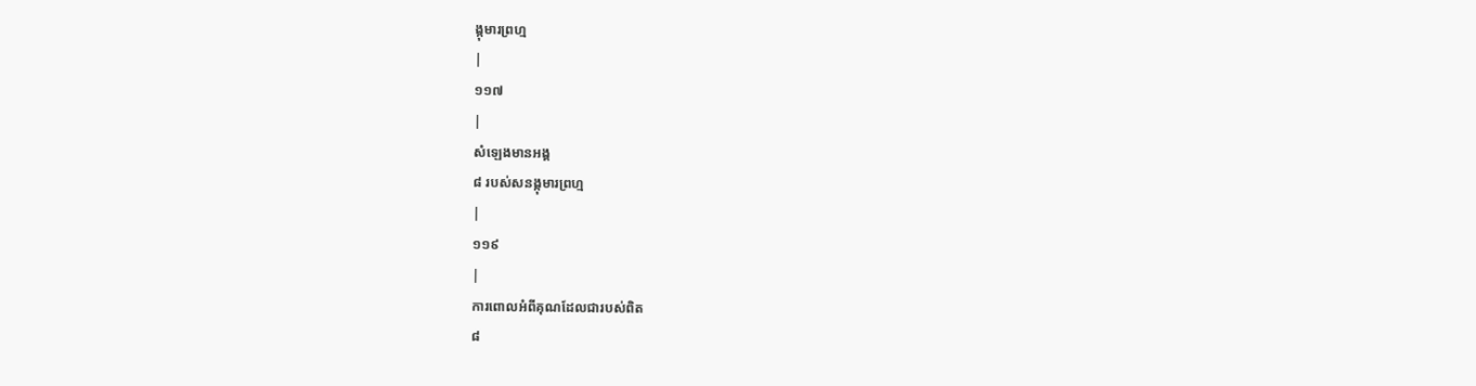ង្កុមារព្រហ្ម
|
១១៧
|
សំឡេងមានអង្គ
៨ របស់សនង្កុមារព្រហ្ម
|
១១៩
|
ការពោលអំពីគុណដែលជារបស់ពិត
៨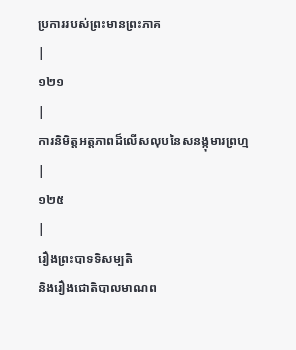ប្រការរបស់ព្រះមានព្រះភាគ
|
១២១
|
ការនិមិត្តអត្តភាពដ៏លើសលុបនៃសនង្កុមារព្រហ្ម
|
១២៥
|
រឿងព្រះបាទទិសម្បតិ
និងរឿងជោតិបាលមាណព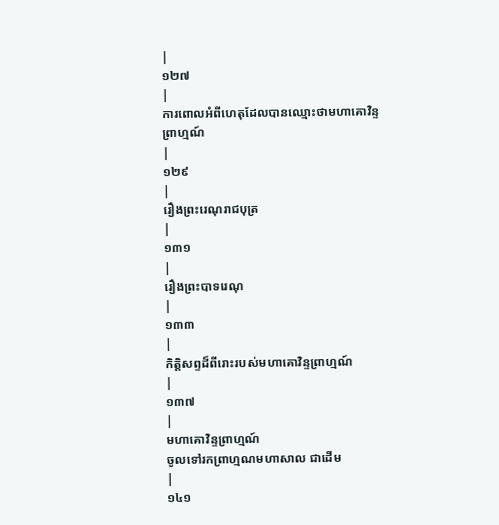|
១២៧
|
ការពោលអំពីហេតុដែលបានឈ្មោះថាមហាគោវិន្ទ
ព្រាហ្មណ៍
|
១២៩
|
រឿងព្រះរេណុរាជបុត្រ
|
១៣១
|
រឿងព្រះបាទរេណុ
|
១៣៣
|
កិត្តិសព្ទដ៏ពីរោះរបស់មហាគោវិន្ទព្រាហ្មណ៍
|
១៣៧
|
មហាគោវិន្ទព្រាហ្មណ៍
ចូលទៅរកព្រាហ្មណមហាសាល ជាដើម
|
១៤១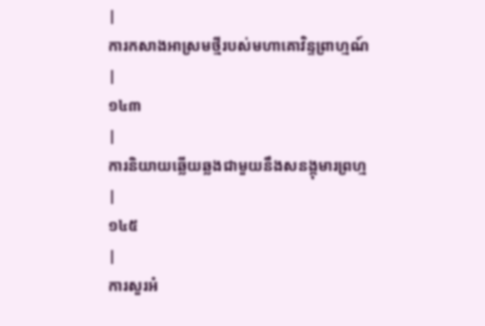|
ការកសាងអាស្រមថ្មីរបស់មហាគោវិន្ទព្រាហ្មណ៍
|
១៤៣
|
ការនិយាយឆ្លើយឆ្លងជាមួយនឹងសនង្កុមារព្រហ្ម
|
១៤៥
|
ការសួរអំ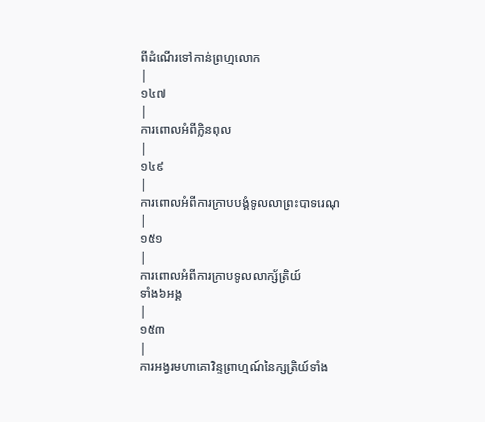ពីដំណើរទៅកាន់ព្រហ្មលោក
|
១៤៧
|
ការពោលអំពីក្លិនពុល
|
១៤៩
|
ការពោលអំពីការក្រាបបង្គំទូលលាព្រះបាទរេណុ
|
១៥១
|
ការពោលអំពីការក្រាបទូលលាក្ស័ត្រិយ៍
ទាំង៦អង្គ
|
១៥៣
|
ការអង្វរមហាគោវិន្ទព្រាហ្មណ៍នៃក្សត្រិយ៍ទាំង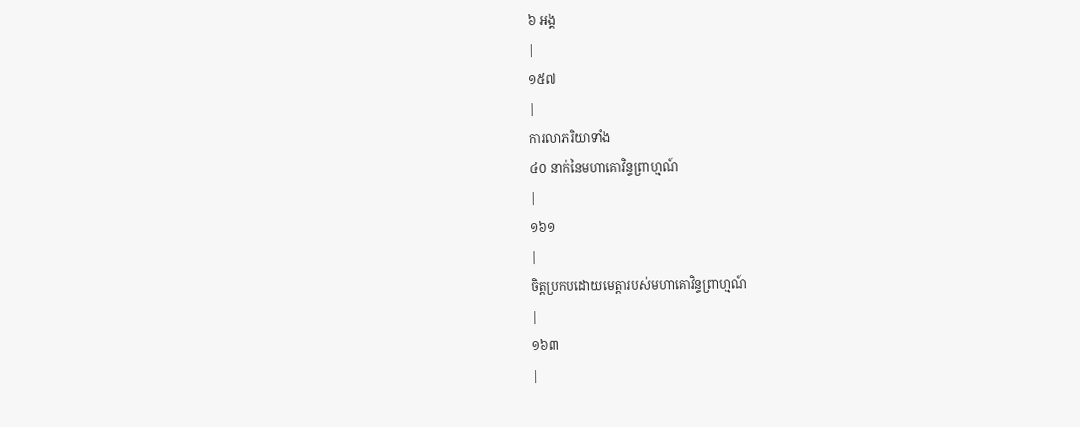៦ អង្គ
|
១៥៧
|
ការលាភរិយាទាំង
៤០ នាក់នៃមហាគោវិន្ទព្រាហ្មណ៍
|
១៦១
|
ចិត្តប្រកបដោយមេត្តារបស់មហាគោវិន្ទព្រាហ្មណ៍
|
១៦៣
|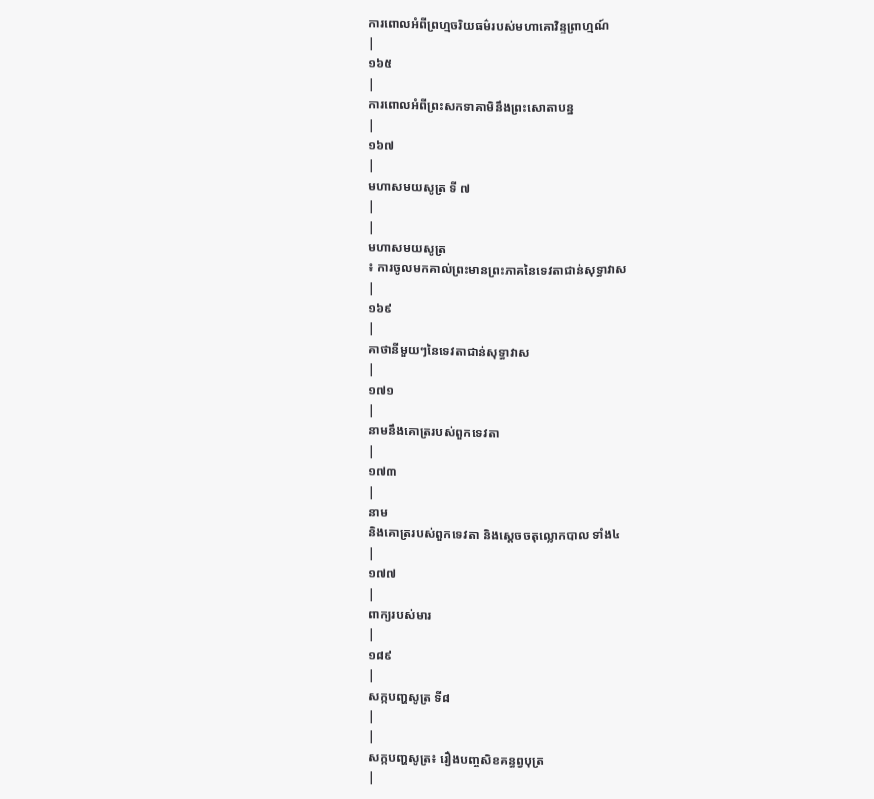ការពោលអំពីព្រហ្មចរិយធម៌របស់មហាគោវិន្ទព្រាហ្មណ៍
|
១៦៥
|
ការពោលអំពីព្រះសកទាគាមិនឹងព្រះសោតាបន្ន
|
១៦៧
|
មហាសមយសូត្រ ទី ៧
|
|
មហាសមយសូត្រ
៖ ការចូលមកគាល់ព្រះមានព្រះភាគនៃទេវតាជាន់សុទ្ធាវាស
|
១៦៩
|
គាថានីមួយៗនៃទេវតាជាន់សុទ្ធាវាស
|
១៧១
|
នាមនឹងគោត្ររបស់ពួកទេវតា
|
១៧៣
|
នាម
និងគោត្ររបស់ពួកទេវតា និងស្តេចចតុល្លោកបាល ទាំង៤
|
១៧៧
|
ពាក្យរបស់មារ
|
១៨៩
|
សក្កបញ្ហសូត្រ ទី៨
|
|
សក្កបញ្ហសូត្រ៖ រឿងបញ្ចសិខគន្ធព្វបុត្រ
|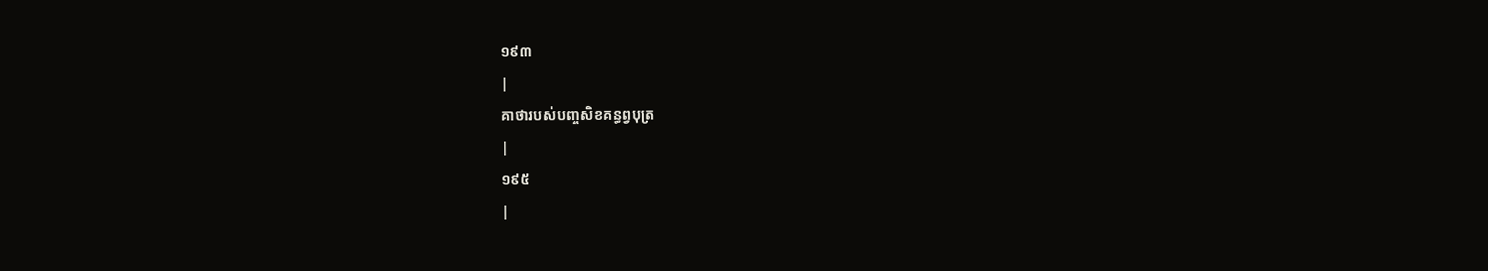១៩៣
|
គាថារបស់បញ្ចសិខគន្ធព្វបុត្រ
|
១៩៥
|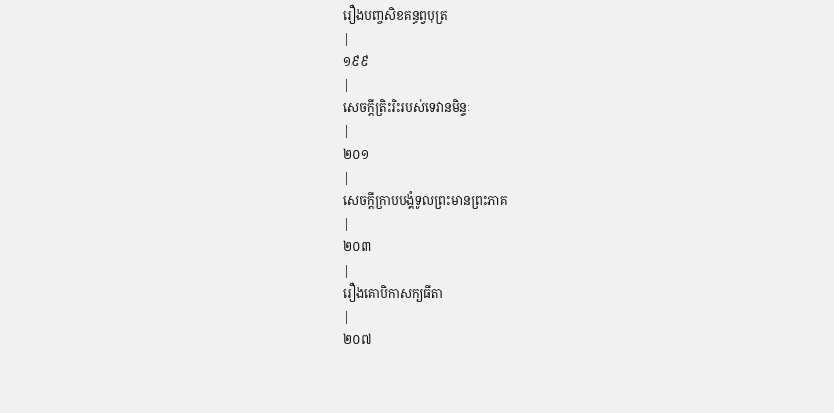រឿងបញ្ចសិខគន្ធព្វបុត្រ
|
១៩៩
|
សេចក្តីត្រិះរិះរបស់ទេវានមិន្ទៈ
|
២០១
|
សេចក្តីក្រាបបង្គំទូលព្រះមានព្រះភាគ
|
២០៣
|
រឿងគោបិកាសក្យធីតា
|
២០៧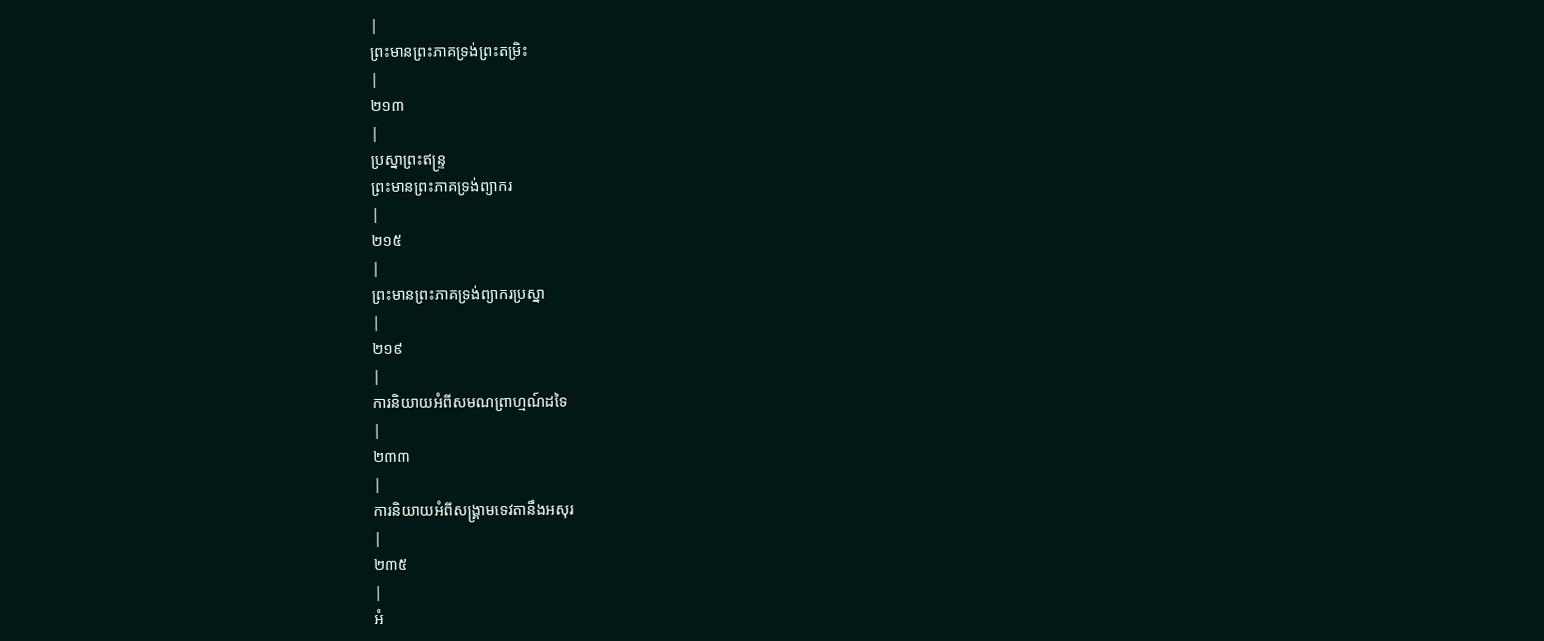|
ព្រះមានព្រះភាគទ្រង់ព្រះតម្រិះ
|
២១៣
|
ប្រស្នាព្រះឥន្រ្ទ
ព្រះមានព្រះភាគទ្រង់ព្យាករ
|
២១៥
|
ព្រះមានព្រះភាគទ្រង់ព្យាករប្រស្នា
|
២១៩
|
ការនិយាយអំពីសមណព្រាហ្មណ៍ដទៃ
|
២៣៣
|
ការនិយាយអំពីសង្រ្គាមទេវតានឹងអសុរ
|
២៣៥
|
អំ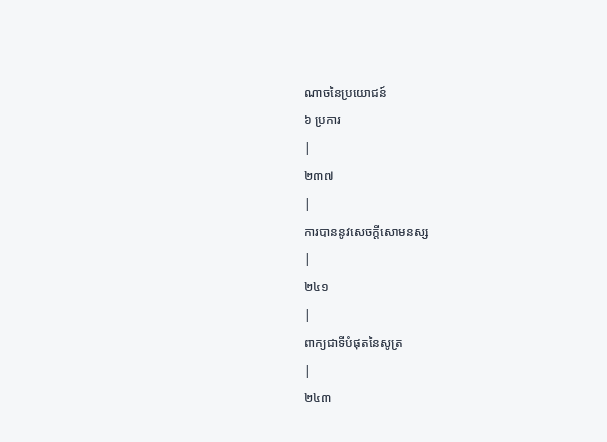ណាចនៃប្រយោជន៍
៦ ប្រការ
|
២៣៧
|
ការបាននូវសេចក្តីសោមនស្ស
|
២៤១
|
ពាក្យជាទីបំផុតនៃសូត្រ
|
២៤៣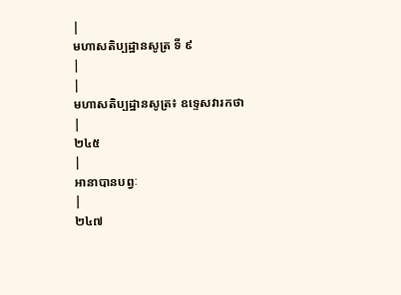|
មហាសតិប្បដ្ឋានសូត្រ ទី ៩
|
|
មហាសតិប្បដ្ឋានសូត្រ៖ ឧទ្ទេសវារកថា
|
២៤៥
|
អានាបានបព្វៈ
|
២៤៧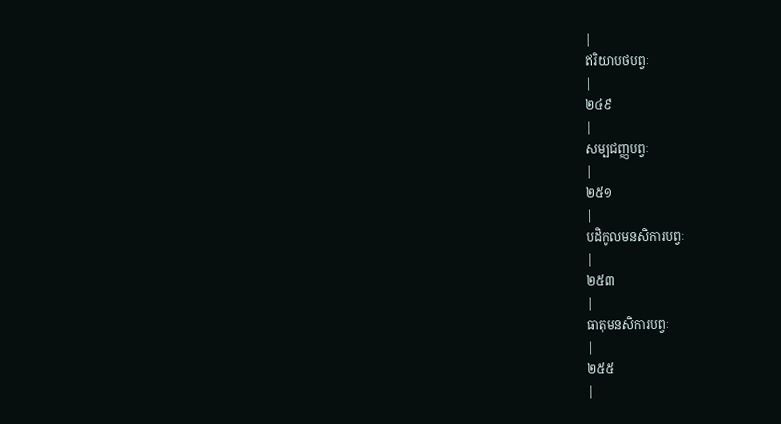|
ឥរិយាបថបព្វៈ
|
២៤៩
|
សម្បជញ្ញបព្វៈ
|
២៥១
|
បដិកូលមនសិការបព្វៈ
|
២៥៣
|
ធាតុមនសិការបព្វៈ
|
២៥៥
|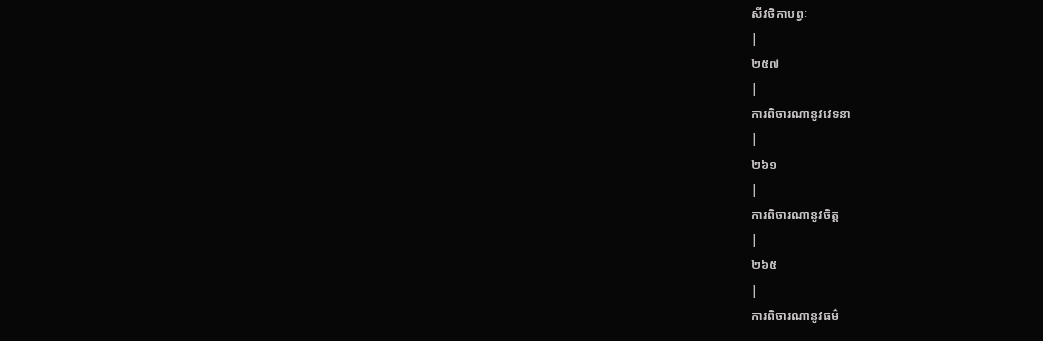សីវថិកាបព្វៈ
|
២៥៧
|
ការពិចារណានូវវេទនា
|
២៦១
|
ការពិចារណានូវចិត្ត
|
២៦៥
|
ការពិចារណានូវធម៌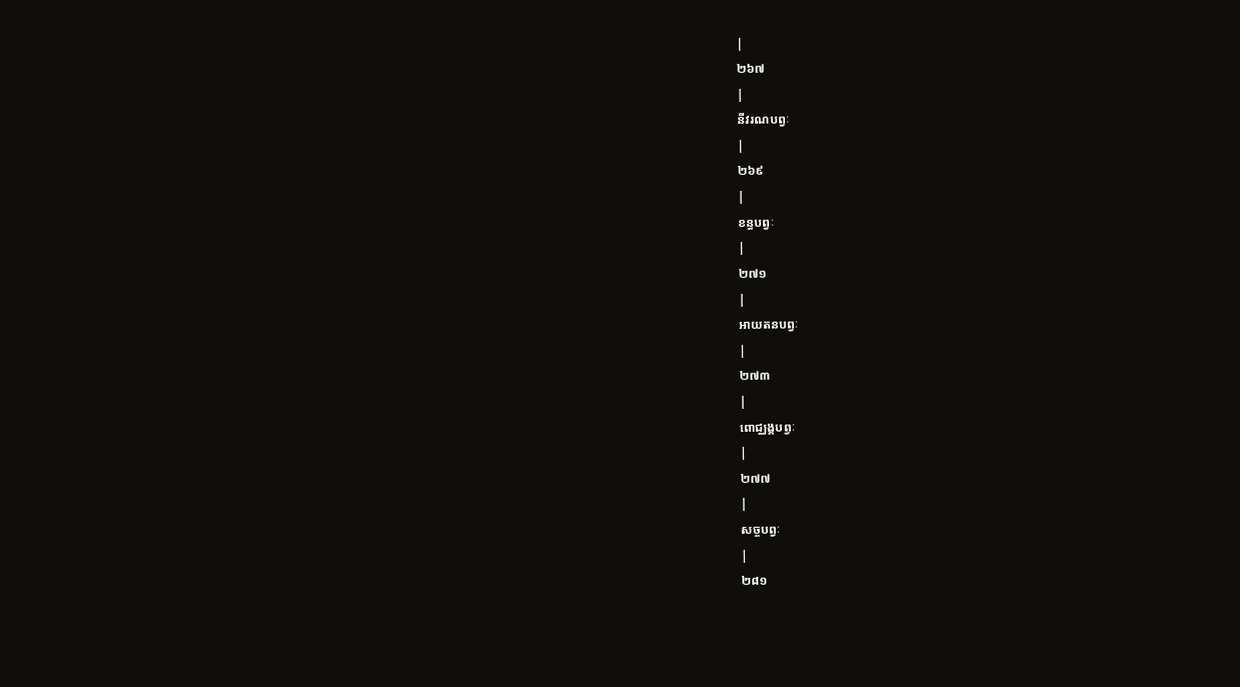|
២៦៧
|
នីវរណបព្វៈ
|
២៦៩
|
ខន្ធបព្វៈ
|
២៧១
|
អាយតនបព្វៈ
|
២៧៣
|
ពោជ្ឈង្គបព្វៈ
|
២៧៧
|
សច្ចបព្វៈ
|
២៨១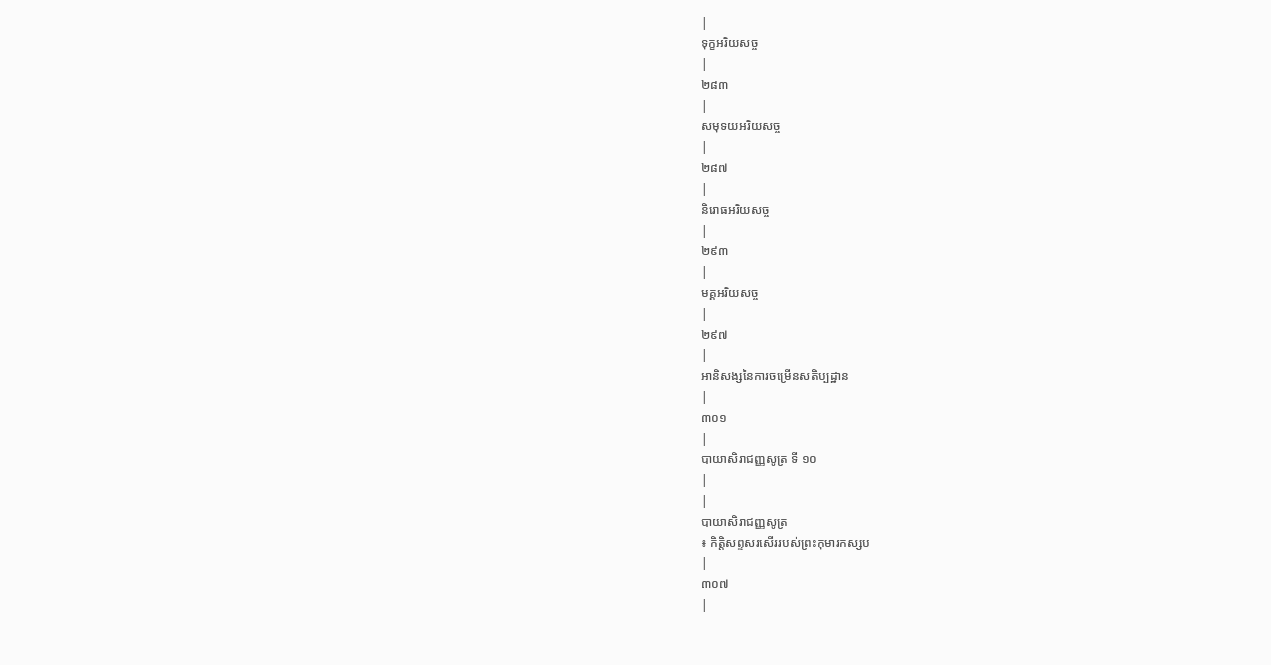|
ទុក្ខអរិយសច្ច
|
២៨៣
|
សមុទយអរិយសច្ច
|
២៨៧
|
និរោធអរិយសច្ច
|
២៩៣
|
មគ្គអរិយសច្ច
|
២៩៧
|
អានិសង្សនៃការចម្រើនសតិប្បដ្ឋាន
|
៣០១
|
បាយាសិរាជញ្ញសូត្រ ទី ១០
|
|
បាយាសិរាជញ្ញសូត្រ
៖ កិត្តិសព្ទសរសើររបស់ព្រះកុមារកស្សប
|
៣០៧
|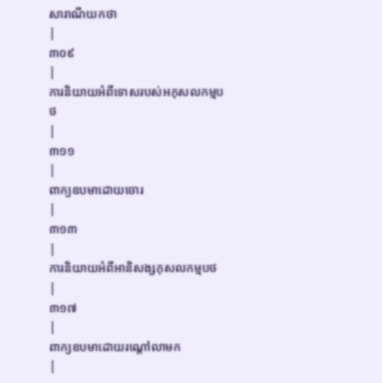សារាណីយកថា
|
៣០៩
|
ការនិយាយអំពីទោសរបស់អកុសលកម្មបថ
|
៣១១
|
ពាក្យឧបមាដោយចោរ
|
៣១៣
|
ការនិយាយអំពីអានិសង្សកុសលកម្មបថ
|
៣១៧
|
ពាក្យឧបមាដោយរណ្តៅលាមក
|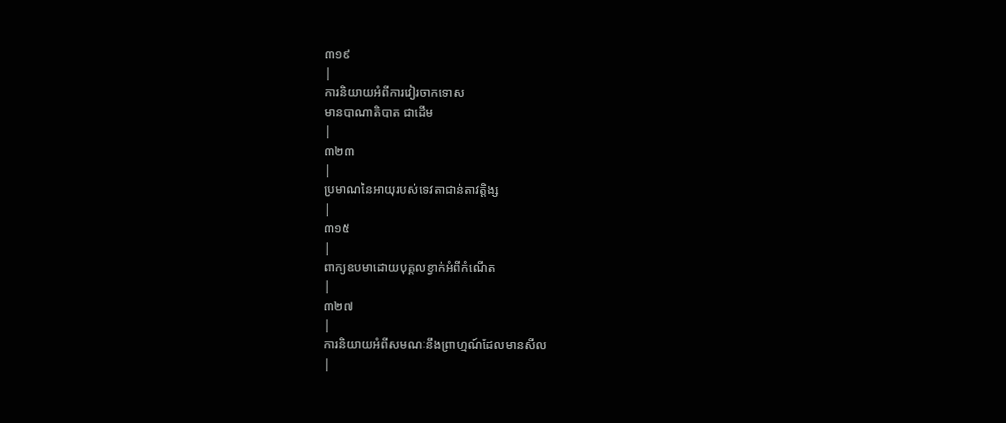៣១៩
|
ការនិយាយអំពីការវៀរចាកទោស
មានបាណាតិបាត ជាដើម
|
៣២៣
|
ប្រមាណនៃអាយុរបស់ទេវតាជាន់តាវត្តិង្ស
|
៣១៥
|
ពាក្យឧបមាដោយបុគ្គលខ្វាក់អំពីកំណើត
|
៣២៧
|
ការនិយាយអំពីសមណៈនឹងព្រាហ្មណ៍ដែលមានសីល
|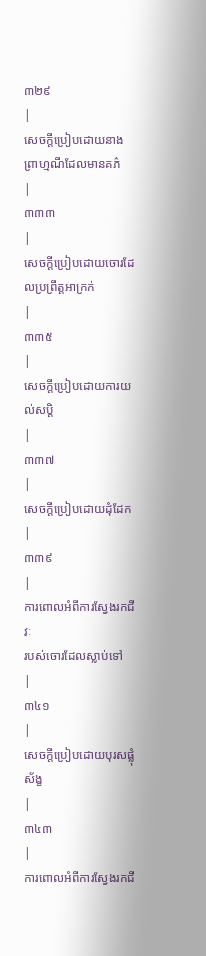៣២៩
|
សេចក្តីប្រៀបដោយនាងព្រាហ្មណីដែលមានគភ៌
|
៣៣៣
|
សេចក្តីប្រៀបដោយចោរដែលប្រព្រឹត្តអាក្រក់
|
៣៣៥
|
សេចក្តីប្រៀបដោយការយល់សប្តិ
|
៣៣៧
|
សេចក្តីប្រៀបដោយដុំដែក
|
៣៣៩
|
ការពោលអំពីការស្វែងរកជីវៈ
របស់ចោរដែលស្លាប់ទៅ
|
៣៤១
|
សេចក្តីប្រៀបដោយបុរសផ្លុំស័ង្ខ
|
៣៤៣
|
ការពោលអំពីការស្វែងរកជី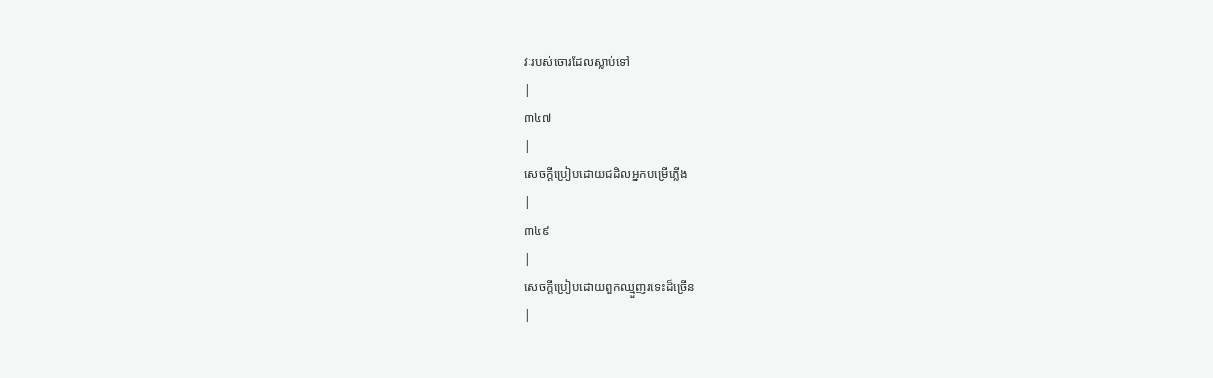វៈរបស់ចោរដែលស្លាប់ទៅ
|
៣៤៧
|
សេចក្តីប្រៀបដោយជដិលអ្នកបម្រើភ្លើង
|
៣៤៩
|
សេចក្តីប្រៀបដោយពួកឈ្មួញរទេះដ៏ច្រើន
|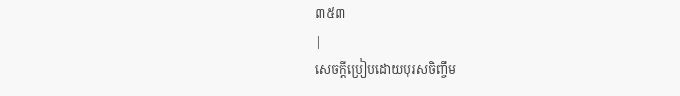៣៥៣
|
សេចក្តីប្រៀបដោយបុរសចិញ្ចឹម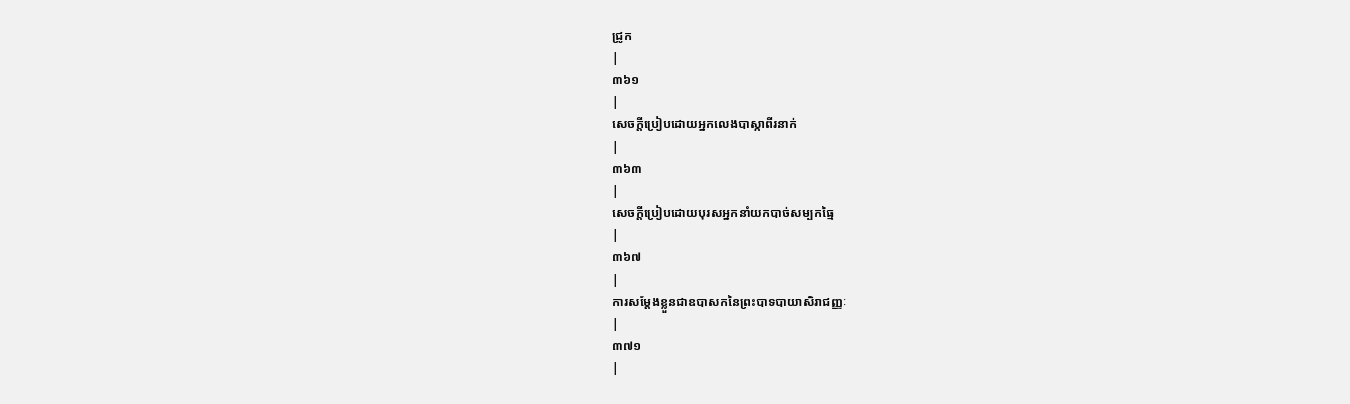ជ្រូក
|
៣៦១
|
សេចក្តីប្រៀបដោយអ្នកលេងបាស្កាពីរនាក់
|
៣៦៣
|
សេចក្តីប្រៀបដោយបុរសអ្នកនាំយកបាច់សម្បកធ្មៃ
|
៣៦៧
|
ការសម្តែងខ្លួនជាឧបាសកនៃព្រះបាទបាយាសិរាជញ្ញៈ
|
៣៧១
|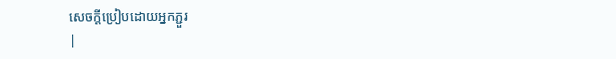សេចក្តីប្រៀបដោយអ្នកភ្ជួរ
|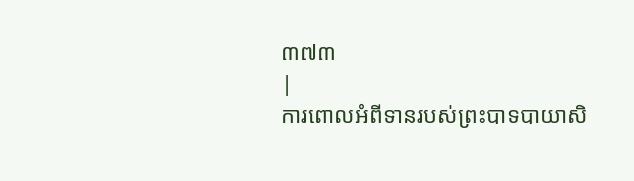៣៧៣
|
ការពោលអំពីទានរបស់ព្រះបាទបាយាសិ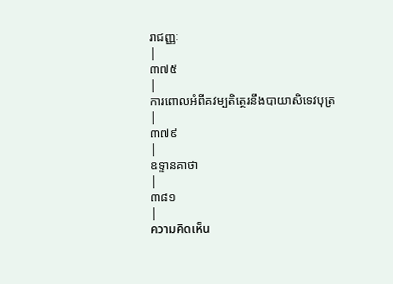រាជញ្ញៈ
|
៣៧៥
|
ការពោលអំពីគវម្បតិត្ថេរនឹងបាយាសិទេវបុត្រ
|
៣៧៩
|
ឧទ្ទានគាថា
|
៣៨១
|
ความคิดเห็น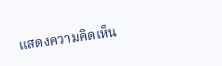แสดงความคิดเห็น